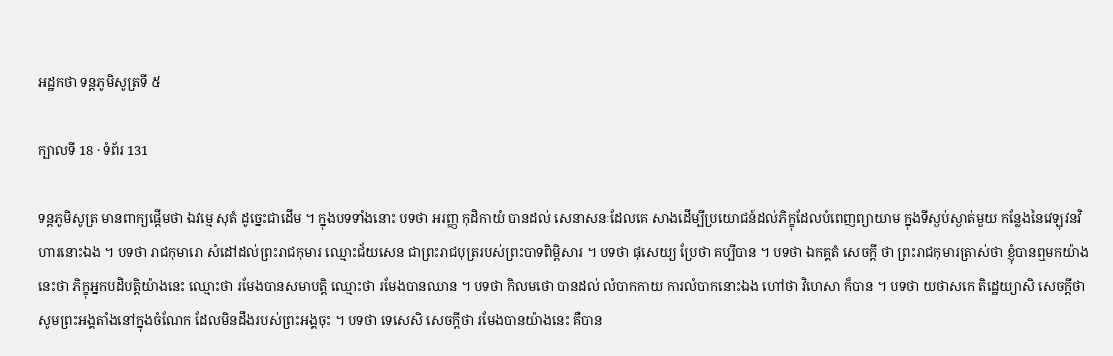អដ្ឋកថា ទន្តភូមិសូត្រទី ៥

ក្បាលទី 18 · ទំព័រ 131

ទន្តភូមិសូត្រ មានពាក្យផ្តើមថា ឯវម្មេ សុតំ ដូច្នេះជាដើម ។ ក្នុងបទទាំងនោះ បទថា អរញ្ញ កុដិកាយំ បានដល់ សេនាសនៈដែលគេ សាងដើម្បីប្រយោជន៍ដល់ភិក្ខុដែលបំពេញព្យាយាម ក្នុងទីស្ងប់ស្ងាត់មួយ កន្លែងនៃវេឡុវនវិហារនោះឯង ។ បទថា រាជកុមារោ សំដៅដល់ព្រះរាជកុមារ ឈ្មោះជ័យសេន ជាព្រះរាជបុត្ររបស់ព្រះបាទពិម្ពិសារ ។ បទថា ផុសេយ្យ ប្រែថា គប្បីបាន ។ បទថា ឯកគ្គតំ សេចក្តី ថា ព្រះរាជកុមារត្រាស់ថា ខ្ញុំបានឮមកយ៉ាងនេះថា ភិក្ខុអ្នកបដិបត្តិយ៉ាងនេះ ឈ្មោះថា រមែងបានសមាបត្តិ ឈ្មោះថា រមែងបានឈាន ។ បទថា កិលមថោ បានដល់ លំបាកកាយ ការលំបាកនោះឯង ហៅថា វិហេសា ក៏បាន ។ បទថា យថាសកេ តិដ្ឋេយ្យាសិ សេចក្តីថា សូមព្រះអង្គតាំងនៅក្នុងចំណែក ដែលមិនដឹងរបស់ព្រះអង្គចុះ ។ បទថា ទេសេសិ សេចក្តីថា រមែងបានយ៉ាងនេះ គឺបាន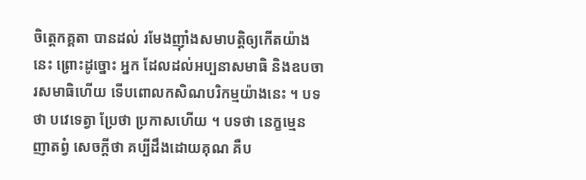ចិត្តេកគ្គតា បានដល់ រមែងញ៉ាំងសមាបត្តិឲ្យកើតយ៉ាងនេះ ព្រោះដូច្នោះ អ្នក ដែលដល់អប្បនាសមាធិ និងឧបចារសមាធិហើយ ទើបពោលកសិណបរិកម្មយ៉ាងនេះ ។ បទថា បវេទេត្វា ប្រែថា ប្រកាសហើយ ។ បទថា នេក្ខម្មេន ញាតព្វំ សេចក្តីថា គប្បីដឹងដោយគុណ គឺប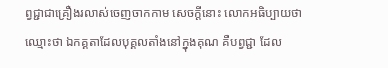ព្វជ្ជាជាគ្រឿងរលាស់ចេញចាកកាម សេចក្តីនោះ លោកអធិប្បាយថា ឈ្មោះថា ឯកគ្គតាដែលបុគ្គលតាំងនៅក្នុងគុណ គឺបព្វជ្ជា ដែល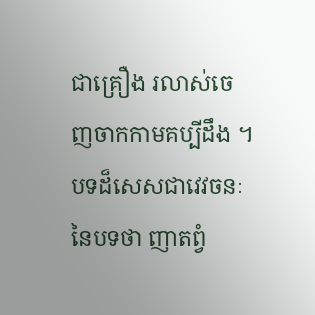ជាគ្រឿង រលាស់ចេញចាកកាមគប្បីដឹង ។ បទដ៏សេសជាវេវចនៈនៃបទថា ញាតព្វំ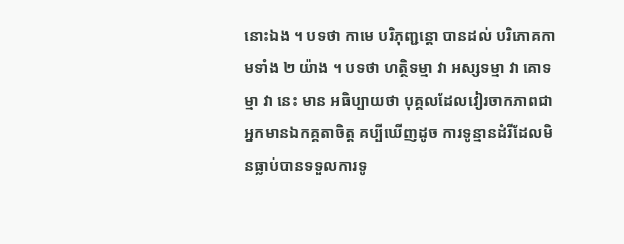នោះឯង ។ បទថា កាមេ បរិភុញ្ជន្តោ បានដល់ បរិភោគកាមទាំង ២ យ៉ាង ។ បទថា ហត្ថិទម្មា វា អស្សទម្មា វា គោទម្មា វា នេះ មាន អធិប្បាយថា បុគ្គលដែលវៀរចាកភាពជាអ្នកមានឯកគ្គតាចិត្ត គប្បីឃើញដូច ការទូន្មានដំរីដែលមិនធ្លាប់បានទទួលការទូ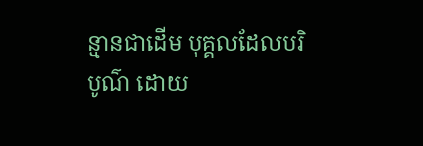ន្មានជាដើម បុគ្គលដែលបរិបូណ៌ ដោយ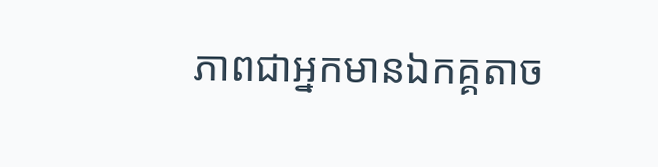ភាពជាអ្នកមានឯកគ្គតាច